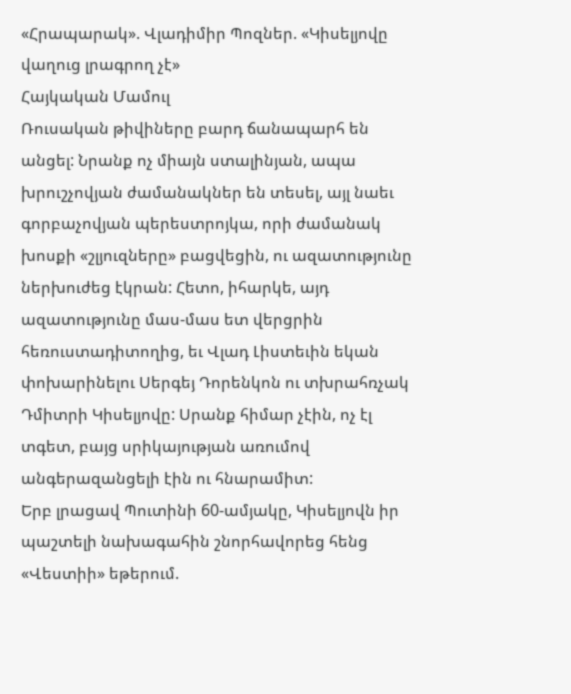«Հրապարակ». Վլադիմիր Պոզներ. «Կիսելյովը վաղուց լրագրող չէ»
Հայկական Մամուլ
Ռուսական թիվիները բարդ ճանապարհ են անցել: Նրանք ոչ միայն ստալինյան, ապա խրուշչովյան ժամանակներ են տեսել, այլ նաեւ գորբաչովյան պերեստրոյկա, որի ժամանակ խոսքի «շլյուզները» բացվեցին, ու ազատությունը ներխուժեց էկրան: Հետո, իհարկե, այդ ազատությունը մաս-մաս ետ վերցրին հեռուստադիտողից, եւ Վլադ Լիստեւին եկան փոխարինելու Սերգեյ Դորենկոն ու տխրահռչակ Դմիտրի Կիսելյովը: Սրանք հիմար չէին, ոչ էլ տգետ, բայց սրիկայության առումով անգերազանցելի էին ու հնարամիտ:
Երբ լրացավ Պուտինի 60-ամյակը, Կիսելյովն իր պաշտելի նախագահին շնորհավորեց հենց «Վեստիի» եթերում.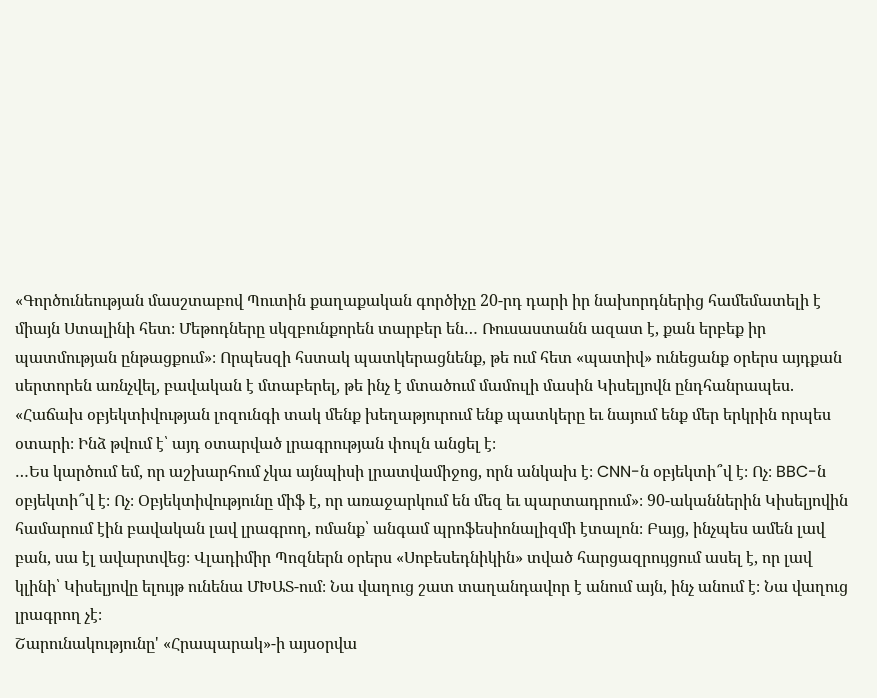«Գործունեության մասշտաբով Պուտին քաղաքական գործիչը 20-րդ դարի իր նախորդներից համեմատելի է միայն Ստալինի հետ։ Մեթոդները սկզբունքորեն տարբեր են… Ռուսաստանն ազատ է, քան երբեք իր պատմության ընթացքում»։ Որպեսզի հստակ պատկերացնենք, թե ում հետ «պատիվ» ունեցանք օրերս այդքան սերտորեն առնչվել, բավական է մտաբերել, թե ինչ է մտածում մամուլի մասին Կիսելյովն ընդհանրապես. «Հաճախ օբյեկտիվության լոզունգի տակ մենք խեղաթյուրում ենք պատկերը եւ նայում ենք մեր երկրին որպես օտարի։ Ինձ թվում է՝ այդ օտարված լրագրության փուլն անցել է։
…Ես կարծում եմ, որ աշխարհում չկա այնպիսի լրատվամիջոց, որն անկախ է։ CNN-ն օբյեկտի՞վ է։ Ոչ։ BBC-ն օբյեկտի՞վ է։ Ոչ։ Օբյեկտիվությունը միֆ է, որ առաջարկում են մեզ եւ պարտադրում»։ 90-ականներին Կիսելյովին համարում էին բավական լավ լրագրող, ոմանք՝ անգամ պրոֆեսիոնալիզմի էտալոն։ Բայց, ինչպես ամեն լավ բան, սա էլ ավարտվեց։ Վլադիմիր Պոզներն օրերս «Սոբեսեդնիկին» տված հարցազրույցում ասել է, որ լավ կլինի՝ Կիսելյովը ելույթ ունենա ՄԽԱՏ-ում։ Նա վաղուց շատ տաղանդավոր է անում այն, ինչ անում է։ Նա վաղուց լրագրող չէ։
Շարունակությունը' «Հրապարակ»-ի այսօրվա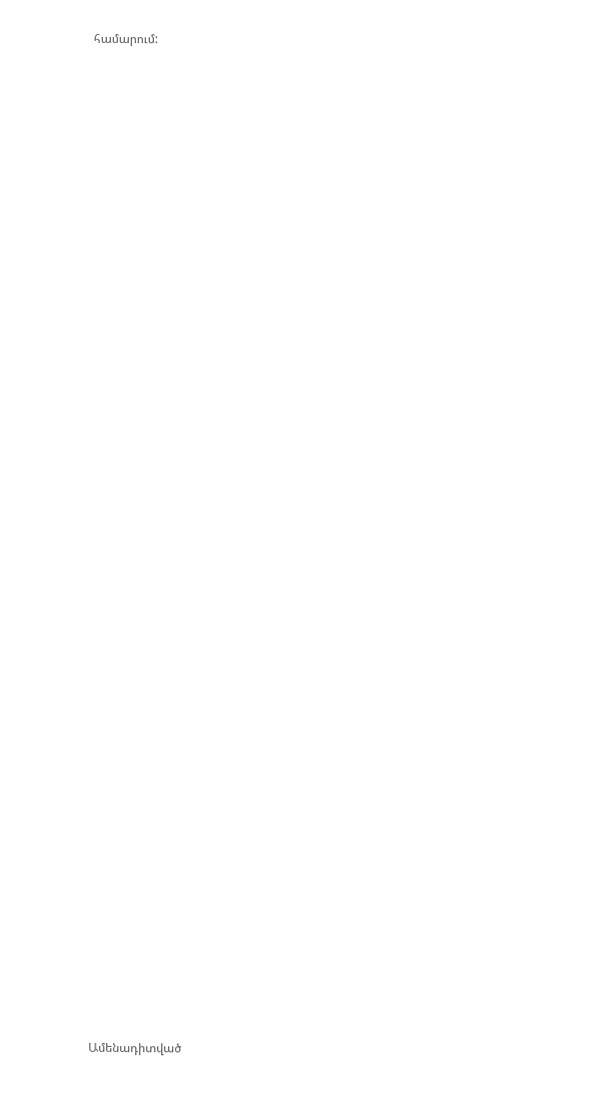համարում:


















































Ամենադիտված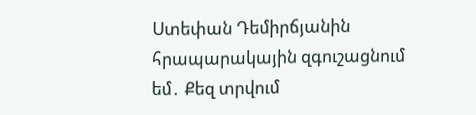Ստեփան Դեմիրճյանին հրապարակային զգուշացնում եմ․ Քեզ տրվում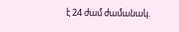է 24 ժամ ժամանակ.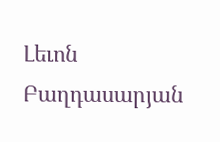Լեւոն Բաղդասարյան